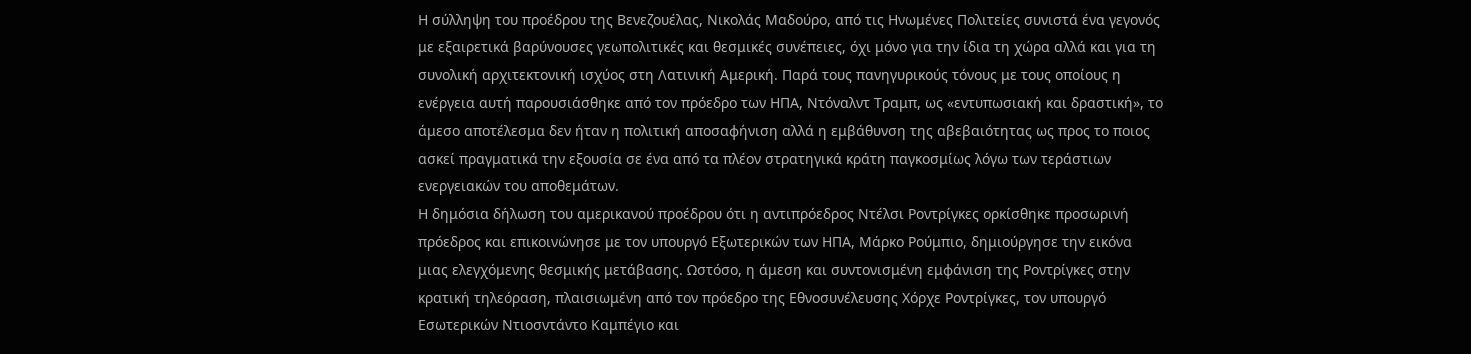Η σύλληψη του προέδρου της Βενεζουέλας, Νικολάς Μαδούρο, από τις Ηνωμένες Πολιτείες συνιστά ένα γεγονός με εξαιρετικά βαρύνουσες γεωπολιτικές και θεσμικές συνέπειες, όχι μόνο για την ίδια τη χώρα αλλά και για τη συνολική αρχιτεκτονική ισχύος στη Λατινική Αμερική. Παρά τους πανηγυρικούς τόνους με τους οποίους η ενέργεια αυτή παρουσιάσθηκε από τον πρόεδρο των ΗΠΑ, Ντόναλντ Τραμπ, ως «εντυπωσιακή και δραστική», το άμεσο αποτέλεσμα δεν ήταν η πολιτική αποσαφήνιση αλλά η εμβάθυνση της αβεβαιότητας ως προς το ποιος ασκεί πραγματικά την εξουσία σε ένα από τα πλέον στρατηγικά κράτη παγκοσμίως λόγω των τεράστιων ενεργειακών του αποθεμάτων.
Η δημόσια δήλωση του αμερικανού προέδρου ότι η αντιπρόεδρος Ντέλσι Ροντρίγκες ορκίσθηκε προσωρινή πρόεδρος και επικοινώνησε με τον υπουργό Εξωτερικών των ΗΠΑ, Μάρκο Ρούμπιο, δημιούργησε την εικόνα μιας ελεγχόμενης θεσμικής μετάβασης. Ωστόσο, η άμεση και συντονισμένη εμφάνιση της Ροντρίγκες στην κρατική τηλεόραση, πλαισιωμένη από τον πρόεδρο της Εθνοσυνέλευσης Χόρχε Ροντρίγκες, τον υπουργό Εσωτερικών Ντιοσντάντο Καμπέγιο και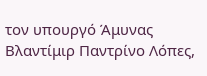τον υπουργό Άμυνας Βλαντίμιρ Παντρίνο Λόπες,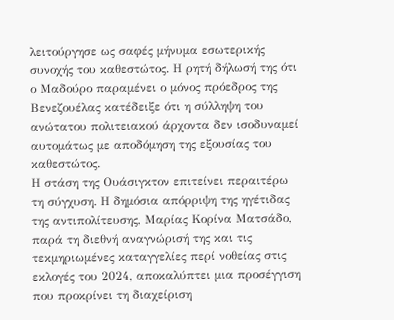λειτούργησε ως σαφές μήνυμα εσωτερικής συνοχής του καθεστώτος. Η ρητή δήλωσή της ότι ο Μαδούρο παραμένει ο μόνος πρόεδρος της Βενεζουέλας κατέδειξε ότι η σύλληψη του ανώτατου πολιτειακού άρχοντα δεν ισοδυναμεί αυτομάτως με αποδόμηση της εξουσίας του καθεστώτος.
Η στάση της Ουάσιγκτον επιτείνει περαιτέρω τη σύγχυση. Η δημόσια απόρριψη της ηγέτιδας της αντιπολίτευσης, Μαρίας Κορίνα Ματσάδο, παρά τη διεθνή αναγνώρισή της και τις τεκμηριωμένες καταγγελίες περί νοθείας στις εκλογές του 2024, αποκαλύπτει μια προσέγγιση που προκρίνει τη διαχείριση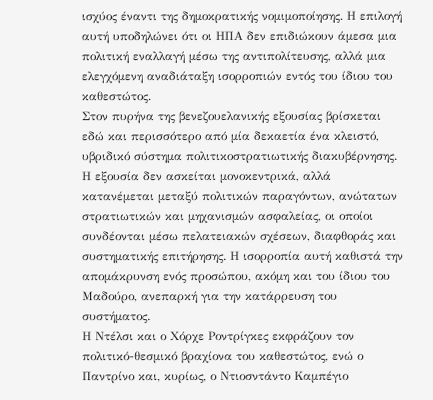ισχύος έναντι της δημοκρατικής νομιμοποίησης. Η επιλογή αυτή υποδηλώνει ότι οι ΗΠΑ δεν επιδιώκουν άμεσα μια πολιτική εναλλαγή μέσω της αντιπολίτευσης, αλλά μια ελεγχόμενη αναδιάταξη ισορροπιών εντός του ίδιου του καθεστώτος.
Στον πυρήνα της βενεζουελανικής εξουσίας βρίσκεται εδώ και περισσότερο από μία δεκαετία ένα κλειστό, υβριδικό σύστημα πολιτικοστρατιωτικής διακυβέρνησης. Η εξουσία δεν ασκείται μονοκεντρικά, αλλά κατανέμεται μεταξύ πολιτικών παραγόντων, ανώτατων στρατιωτικών και μηχανισμών ασφαλείας, οι οποίοι συνδέονται μέσω πελατειακών σχέσεων, διαφθοράς και συστηματικής επιτήρησης. Η ισορροπία αυτή καθιστά την απομάκρυνση ενός προσώπου, ακόμη και του ίδιου του Μαδούρο, ανεπαρκή για την κατάρρευση του συστήματος.
Η Ντέλσι και ο Χόρχε Ροντρίγκες εκφράζουν τον πολιτικό-θεσμικό βραχίονα του καθεστώτος, ενώ ο Παντρίνο και, κυρίως, ο Ντιοσντάντο Καμπέγιο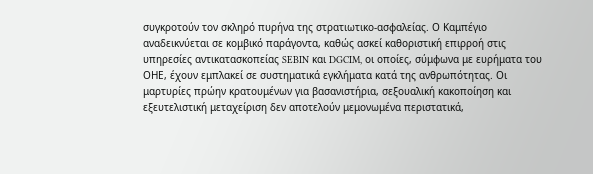συγκροτούν τον σκληρό πυρήνα της στρατιωτικο-ασφαλείας. Ο Καμπέγιο αναδεικνύεται σε κομβικό παράγοντα, καθώς ασκεί καθοριστική επιρροή στις υπηρεσίες αντικατασκοπείας SEBIN και DGCIM, οι οποίες, σύμφωνα με ευρήματα του ΟΗΕ, έχουν εμπλακεί σε συστηματικά εγκλήματα κατά της ανθρωπότητας. Οι μαρτυρίες πρώην κρατουμένων για βασανιστήρια, σεξουαλική κακοποίηση και εξευτελιστική μεταχείριση δεν αποτελούν μεμονωμένα περιστατικά,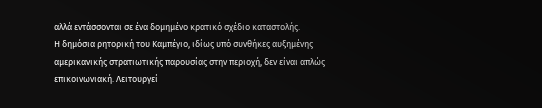αλλά εντάσσονται σε ένα δομημένο κρατικό σχέδιο καταστολής.
Η δημόσια ρητορική του Καμπέγιο, ιδίως υπό συνθήκες αυξημένης αμερικανικής στρατιωτικής παρουσίας στην περιοχή, δεν είναι απλώς επικοινωνιακή. Λειτουργεί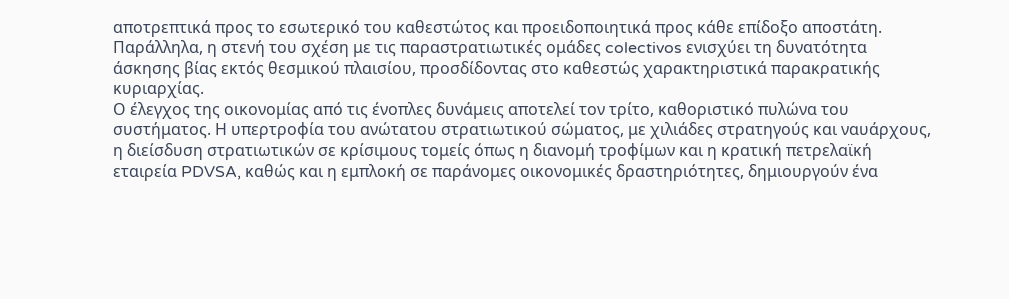αποτρεπτικά προς το εσωτερικό του καθεστώτος και προειδοποιητικά προς κάθε επίδοξο αποστάτη. Παράλληλα, η στενή του σχέση με τις παραστρατιωτικές ομάδες colectivos ενισχύει τη δυνατότητα άσκησης βίας εκτός θεσμικού πλαισίου, προσδίδοντας στο καθεστώς χαρακτηριστικά παρακρατικής κυριαρχίας.
Ο έλεγχος της οικονομίας από τις ένοπλες δυνάμεις αποτελεί τον τρίτο, καθοριστικό πυλώνα του συστήματος. Η υπερτροφία του ανώτατου στρατιωτικού σώματος, με χιλιάδες στρατηγούς και ναυάρχους, η διείσδυση στρατιωτικών σε κρίσιμους τομείς όπως η διανομή τροφίμων και η κρατική πετρελαϊκή εταιρεία PDVSA, καθώς και η εμπλοκή σε παράνομες οικονομικές δραστηριότητες, δημιουργούν ένα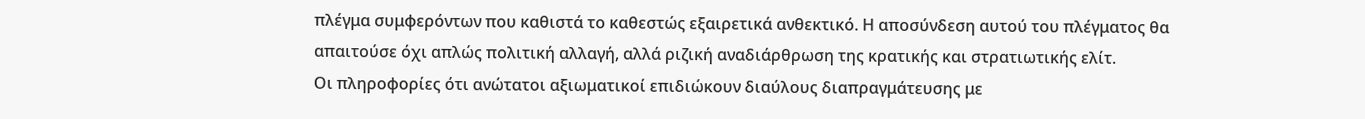πλέγμα συμφερόντων που καθιστά το καθεστώς εξαιρετικά ανθεκτικό. Η αποσύνδεση αυτού του πλέγματος θα απαιτούσε όχι απλώς πολιτική αλλαγή, αλλά ριζική αναδιάρθρωση της κρατικής και στρατιωτικής ελίτ.
Οι πληροφορίες ότι ανώτατοι αξιωματικοί επιδιώκουν διαύλους διαπραγμάτευσης με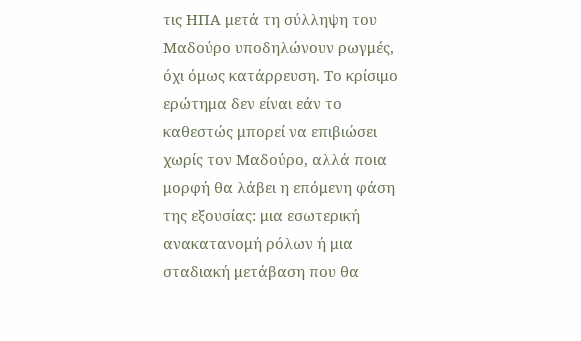τις ΗΠΑ μετά τη σύλληψη του Μαδούρο υποδηλώνουν ρωγμές, όχι όμως κατάρρευση. Το κρίσιμο ερώτημα δεν είναι εάν το καθεστώς μπορεί να επιβιώσει χωρίς τον Μαδούρο, αλλά ποια μορφή θα λάβει η επόμενη φάση της εξουσίας: μια εσωτερική ανακατανομή ρόλων ή μια σταδιακή μετάβαση που θα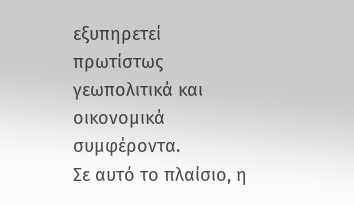εξυπηρετεί πρωτίστως γεωπολιτικά και οικονομικά συμφέροντα.
Σε αυτό το πλαίσιο, η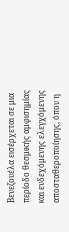Βενεζουέλα εισέρχεται σε μια περίοδο θεσμικής αμφισημίας και ενδεχόμενης ελεγχόμενης αποσταθεροποίησης, όπου η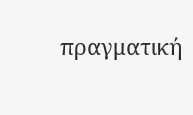πραγματική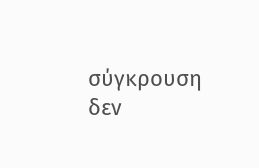σύγκρουση δεν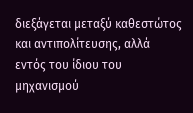διεξάγεται μεταξύ καθεστώτος και αντιπολίτευσης, αλλά εντός του ίδιου του μηχανισμού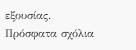εξουσίας.
Πρόσφατα σχόλια